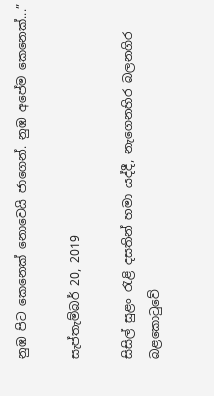නුඹ පිට කෙනෙක් නොවෙයි ජාගෙන්. නුඹ අපේම කෙනෙක්...”

සැප්තැම්බර් 20, 2019

සිසිල් සුළං රැළි දසතින් හමා යද්දී, නැගෙනහිර බලනගිර බළකොටුවේ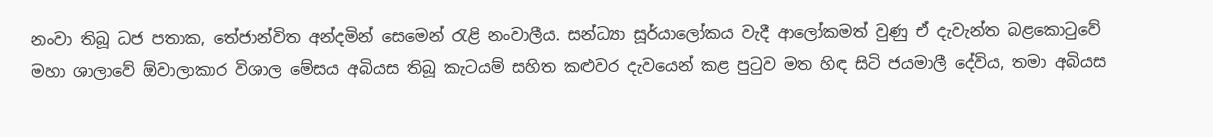නංවා තිබූ ධජ පතාක, තේජාන්විත අන්දමින් සෙමෙන් රැළි නංවාලීය. සන්ධ්‍යා සූර්යාලෝකය වැදී ආලෝකමත් වුණු ඒ දැවැන්ත බළකොටුවේ මහා ශාලාවේ ඕවාලාකාර විශාල මේසය අබියස තිබූ කැටයම් සහිත කළුවර දැවයෙන් කළ පුටුව මත හිඳ සිටි ජයමාලී දේවිය, තමා අබියස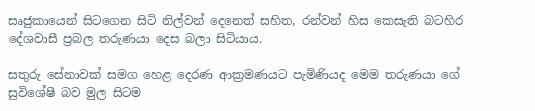සෘජුකායෙන් සිටගෙන සිටි නිල්වන් දෙනෙත් සහිත, රන්වන් හිස කෙසැති බටහිර දේශවාසී ප්‍රබල තරුණයා දෙස බලා සිටියාය.

සතුරු සේනාවක් සමග හෙළ දෙරණ ආක්‍රමණයට පැමිණියද මෙම තරුණයා ගේ සුවිශේෂී බව මුල සිටම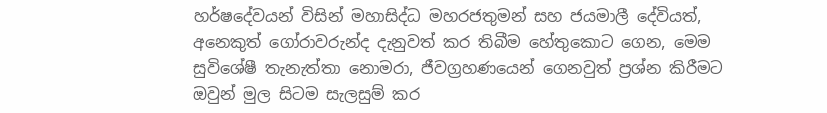හර්ෂදේවයන් විසින් මහාසිද්ධ මහරජතුමන් සහ ජයමාලී දේවියත්, අනෙකුත් ගෝරාවරුන්ද දැනුවත් කර තිබීම හේතුකොට ගෙන, මෙම සුවිශේෂී තැනැත්තා නොමරා, ජීවග්‍රහණයෙන් ගෙනවුත් ප්‍රශ්න කිරීමට ඔවුන් මුල සිටම සැලසුම් කර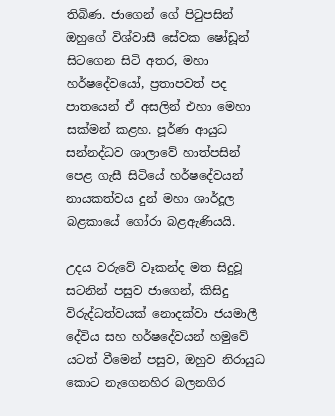තිබිණ. ජාගෙන් ගේ පිටුපසින් ඔහුගේ විශ්වාසී සේවක ෂෝඩූන් සිටගෙන සිටි අතර, මහා හර්ෂදේවයෝ, ප්‍රතාපවත් පද පාතයෙන් ඒ අසලින් එහා මෙහා සක්මන් කළහ. පූර්ණ ආයුධ සන්නද්ධව ශාලාවේ හාත්පසින් පෙළ ගැසී සිටියේ හර්ෂදේවයන් නායකත්වය දුන් මහා ශාර්දූල බළකායේ ගෝරා බළඇණියයි.

උදය වරුවේ වෑකන්ද මත සිදුවූ සටනින් පසුව ජාගෙන්, කිසිදු විරුද්ධත්වයක් නොදක්වා ජයමාලී දේවිය සහ හර්ෂදේවයන් හමුවේ යටත් වීමෙන් පසුව, ඔහුව නිරායුධ කොට නැගෙනහිර බලනගිර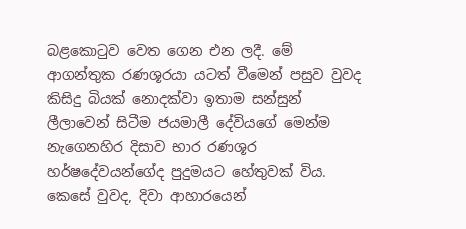බළකොටුව වෙත ගෙන එන ලදී. මේ ආගන්තුක රණශූරයා යටත් වීමෙන් පසුව වුවද කිසිදු බියක් නොදක්වා ඉතාම සන්සුන් ලීලාවෙන් සිටීම ජයමාලී දේවියගේ මෙන්ම නැගෙනහිර දිසාව භාර රණශූර හර්ෂදේවයන්ගේද පුදුමයට හේතුවක් විය. කෙසේ වුවද, දිවා ආහාරයෙන්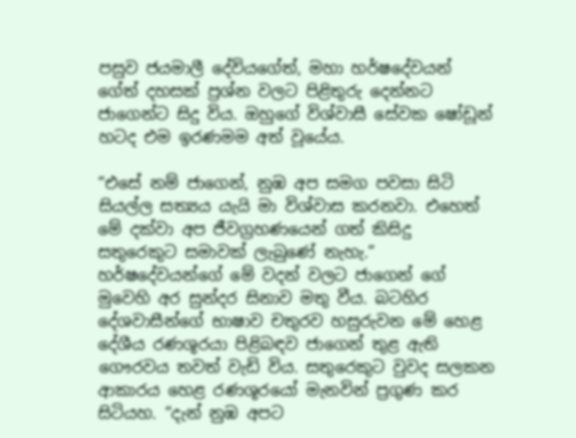පසුව ජයමාලී දේවියගේත්, මහා හර්ෂදේවයන් ගේත් දහසක් ප්‍රශ්න වලට පිළිතුරු දෙන්නට ජාගෙන්ට සිදු විය. ඔහුගේ විශ්වාසී සේවක ෂෝඩූන් හටද එම ඉරණමම අත් වූයේය.

“එසේ නම් ජාගෙන්, නුඹ අප සමග පවසා සිටි සියල්ල සත්‍යය යැයි මා විශ්වාස කරනවා. එහෙත් මේ දක්වා අප ජීවග්‍රහණයෙන් ගත් කිසිදු සතුරෙකුට සමාවක් ලැබුණේ නැහැ.” හර්ෂදේවයන්ගේ මේ වදන් වලට ජාගෙන් ගේ මුවෙහි අර සුන්දර සිනාව මතු වීය. බටහිර දේශවාසීන්ගේ භාෂාව චතුරව හසුරුවන මේ හෙළ දේශීය රණශූරයා පිළිබඳව ජාගෙන් තුළ ඇති ගෞරවය තවත් වැඩි විය. සතුරෙකුට වුවද සලකන ආකාරය හෙළ රණශූරයෝ මැනවින් ප්‍රගුණ කර සිටියහ. “දැන් නුඹ අපට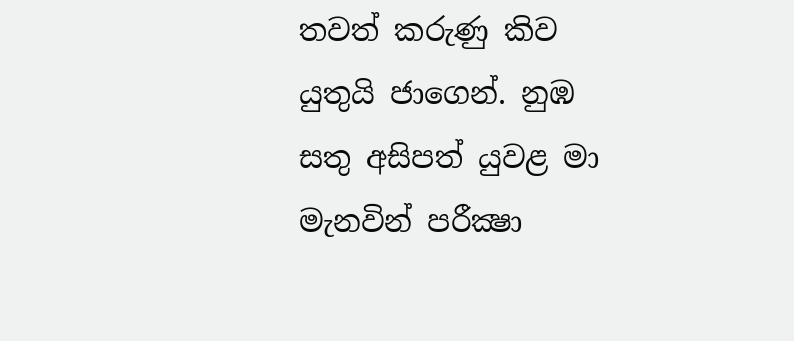තවත් කරුණු කිව යුතුයි ජාගෙන්. නුඹ සතු අසිපත් යුවළ මා මැනවින් පරීක්‍ෂා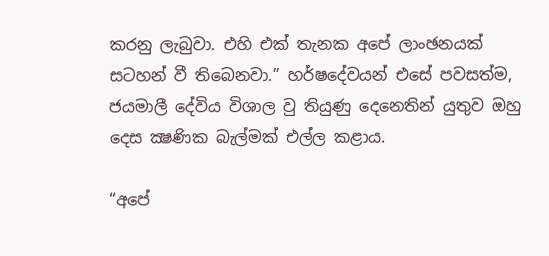කරනු ලැබුවා. එහි එක් තැනක අපේ ලාංඡනයක් සටහන් වී තිබෙනවා.” හර්ෂදේවයන් එසේ පවසත්ම, ජයමාලී දේවිය විශාල වු තියුණු දෙනෙතින් යුතුව ඔහු දෙස ක්‍ෂණික බැල්මක් එල්ල කළාය.

“අපේ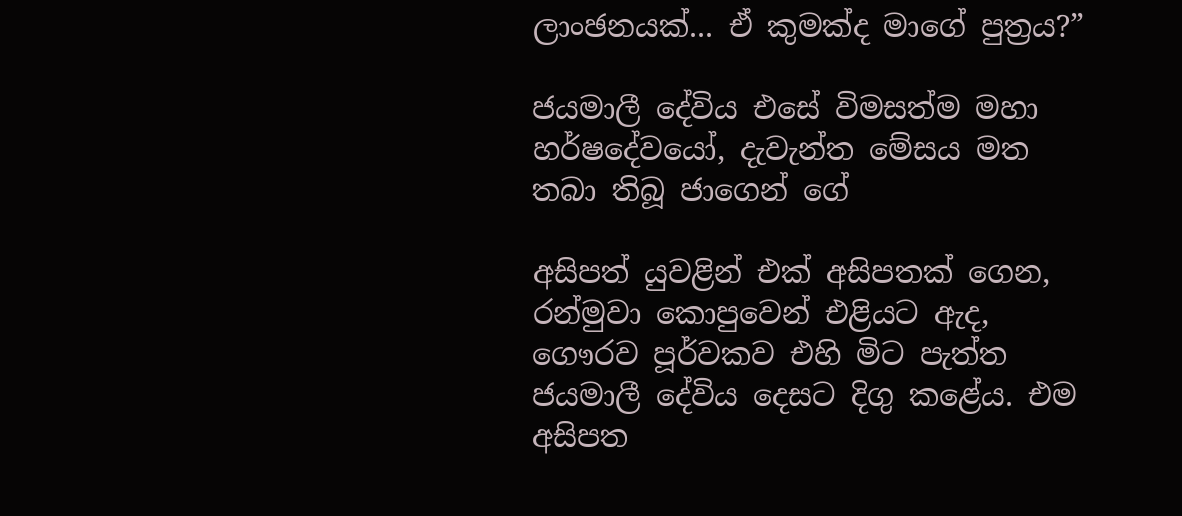ලාංඡනයක්... ඒ කුමක්ද මාගේ පුත්‍රය?”

ජයමාලී දේවිය එසේ විමසත්ම මහා හර්ෂදේවයෝ, දැවැන්ත මේසය මත තබා තිබූ ජාගෙන් ගේ

අසිපත් යුවළින් එක් අසිපතක් ගෙන, රන්මුවා කොපුවෙන් එළියට ඇද, ගෞරව පූර්වකව එහි මිට පැත්ත ජයමාලී දේවිය දෙසට දිගු කළේය. එම අසිපත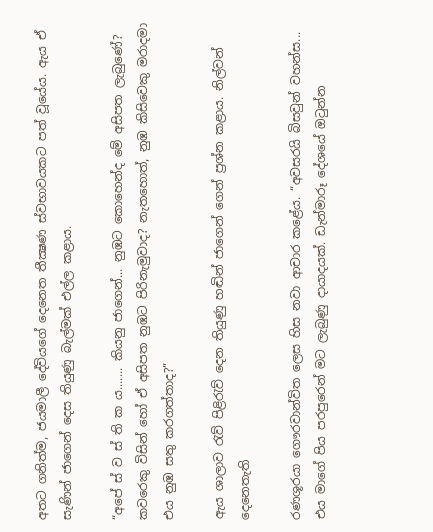අතට ගනිත්ම, ජයමාලී දේවියගේ දෙනෙත තීක්‍ෂණ ස්වභාවයකට පත් වූයේය. ඇය ඒ සැණින් ජාගෙන් දෙස තියුණු බැල්මක් එල්ල කළාය.

“අපේ ස් ව ස් ති ක ය....... කියනු ජාගෙන්... නුඹට කොහෙන්ද මේ අසිපත ලැබුණේ? කවරෙකු විසින් හෝ ඒ අසිපත නුඹට පිරිනැමුවාද? නැතහොත්, නුඹ කිසිවෙකු මරාදමා එය නුඹ සතු කරගත්තාද?”

ඇය ශාලාව රැව් පිළිරැව් දෙන තියුණු හඬින් ජාගෙන් ගෙන් ප්‍රශ්න කළාය. නිල්වන් දෙනෙතැති

රණශූරයා ගෞරවාන්විත ලෙස හිස නවා ආචාර කළේය. “අවසරයි බිසවුන් වහන්ස... එය මාගේ පිය පරපුරෙන් මට ලැබුණු දායාදයක්. ඩැන්මාරූ දේශයේ ඔටුන්න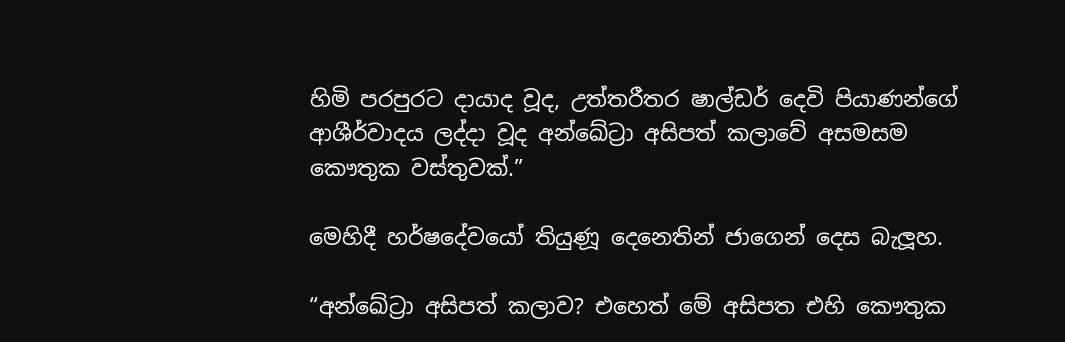හිමි පරපුරට දායාද වූද, උත්තරීතර ෂාල්ඩර් දෙවි පියාණන්ගේ ආශීර්වාදය ලද්දා වූද අන්ඛේට්‍රා අසිපත් කලාවේ අසමසම කෞතුක වස්තුවක්.”

මෙහිදී හර්ෂදේවයෝ තියුණූ දෙනෙතින් ජාගෙන් දෙස බැලූහ.

“අන්ඛේට්‍රා අසිපත් කලාව? එහෙත් මේ අසිපත එහි කෞතුක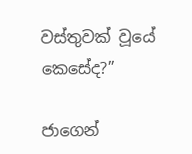වස්තුවක් වූයේ කෙසේද?”

ජාගෙන්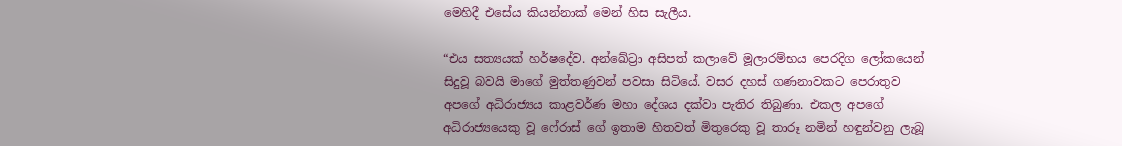මෙහිදී එසේය කියන්නාක් මෙන් හිස සැලීය.

“එය සත්‍යයක් හර්ෂදේව. අන්ඛේට්‍රා අසිපත් කලාවේ මූලාරම්භය පෙරදිග ලෝකයෙන් සිදුවූ බවයි මාගේ මුත්තණුවන් පවසා සිටියේ. වසර දහස් ගණනාවකට පෙරාතුව අපගේ අධිරාජ්‍යය කාළවර්ණ මහා දේශය දක්වා පැතිර තිබුණා. එකල අපගේ අධිරාජ්‍යයෙකු වූ ෆේරාස් ගේ ඉතාම හිතවත් මිතුරෙකු වූ තාරූ නමින් හඳුන්වනු ලැබූ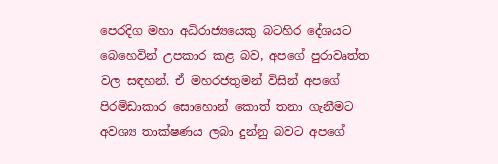පෙරදිග මහා අධිරාජ්‍යයෙකු බටහිර දේශයට බෙහෙවින් උපකාර කළ බව, අපගේ පුරාවෘත්ත වල සඳහන්. ඒ මහරජතුමන් විසින් අපගේ පිරමිඩාකාර සොහොන් කොත් තනා ගැනීමට අවශ්‍ය තාක්ෂණය ලබා දුන්නු බවට අපගේ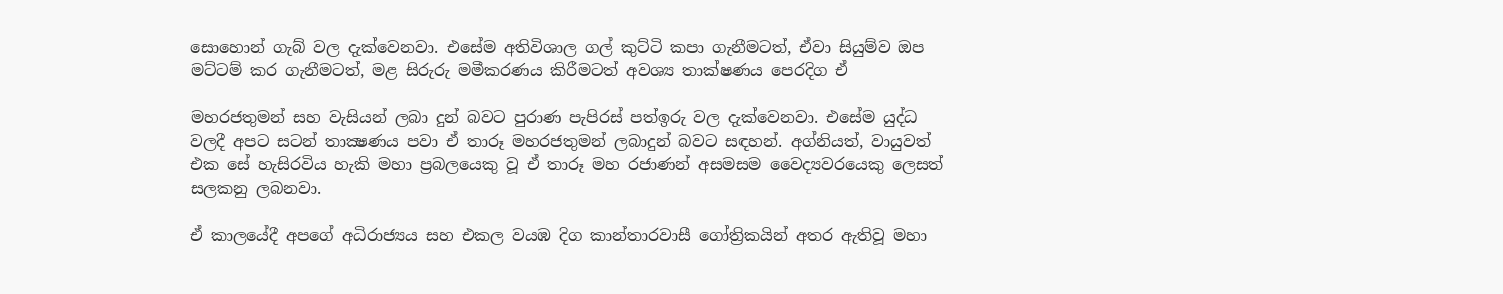සොහොන් ගැබ් වල දැක්වෙනවා. එසේම අතිවිශාල ගල් කුට්ටි කපා ගැනීමටත්, ඒවා සියුම්ව ඔප මට්ටම් කර ගැනීමටත්, මළ සිරුරු මමීකරණය කිරීමටත් අවශ්‍ය තාක්ෂණය පෙරදිග ඒ

මහරජතුමන් සහ වැසියන් ලබා දුන් බවට පුරාණ පැපිරස් පත්ඉරු වල දැක්වෙනවා. එසේම යුද්ධ වලදී අපට සටන් තාක්‍ෂණය පවා ඒ තාරූ මහරජතුමන් ලබාදුන් බවට සඳහන්. අග්නියත්, වායුවත් එක සේ හැසිරවිය හැකි මහා ප්‍රබලයෙකු වූ ඒ තාරූ මහ රජාණන් අසමසම වෛද්‍යවරයෙකු ලෙසත් සලකනු ලබනවා.

ඒ කාලයේදී අපගේ අධිරාජ්‍යය සහ එකල වයඹ දිග කාන්තාරවාසී ගෝත්‍රිකයින් අතර ඇතිවූ මහා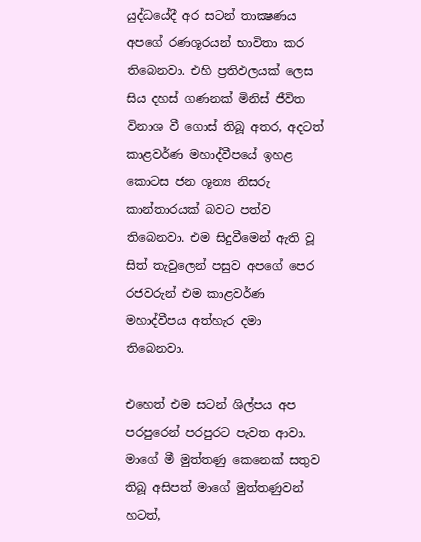යුද්ධයේදී අර සටන් තාක්‍ෂණය අපගේ රණශූරයන් භාවිතා කර තිබෙනවා. එහි ප්‍රතිඵලයක් ලෙස සිය දහස් ගණනක් මිනිස් ජීවිත විනාශ වී ගොස් තිබූ අතර, අදටත් කාළවර්ණ මහාද්වීපයේ ඉහළ කොටස ජන ශූන්‍ය නිසරු කාන්තාරයක් බවට පත්ව තිබෙනවා. එම සිදුවීමෙන් ඇති වූ සිත් තැවුලෙන් පසුව අපගේ පෙර රජවරුන් එම කාළවර්ණ මහාද්වීපය අත්හැර දමා තිබෙනවා.

එහෙත් එම සටන් ශිල්පය අප පරපුරෙන් පරපුරට පැවත ආවා. මාගේ මී මුත්තණු කෙනෙක් සතුව තිබූ අසිපත් මාගේ මුත්තණුවන් හටත්,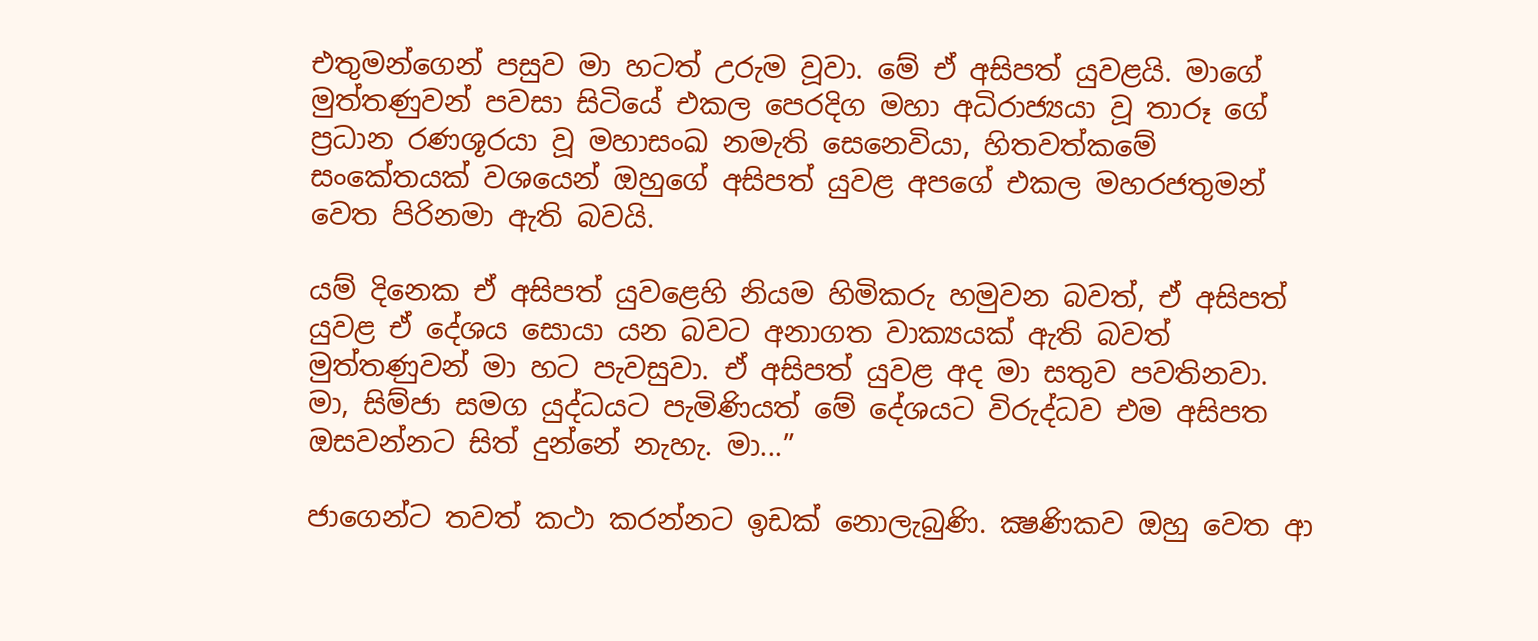එතුමන්ගෙන් පසුව මා හටත් උරුම වූවා. මේ ඒ අසිපත් යුවළයි. මාගේ මුත්තණුවන් පවසා සිටියේ එකල පෙරදිග මහා අධිරාජ්‍යයා වූ තාරූ ගේ ප්‍රධාන රණශූරයා වූ මහාසංඛ නමැති සෙනෙවියා, හිතවත්කමේ සංකේතයක් වශයෙන් ඔහුගේ අසිපත් යුවළ අපගේ එකල මහරජතුමන් වෙත පිරිනමා ඇති බවයි.

යම් දිනෙක ඒ අසිපත් යුවළෙහි නියම හිමිකරු හමුවන බවත්, ඒ අසිපත් යුවළ ඒ දේශය සොයා යන බවට අනාගත වාක්‍යයක් ඇති බවත් මුත්තණුවන් මා හට පැවසුවා. ඒ අසිපත් යුවළ අද මා සතුව පවතිනවා. මා, සිම්ජා සමග යුද්ධයට පැමිණියත් මේ දේශයට විරුද්ධව එම අසිපත ඔසවන්නට සිත් දුන්නේ නැහැ. මා...”

ජාගෙන්ට තවත් කථා කරන්නට ඉඩක් නොලැබුණි. ක්‍ෂණිකව ඔහු වෙත ආ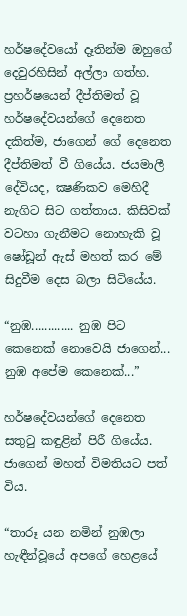හර්ෂදේවයෝ දෑතින්ම ඔහුගේ දෙවුරහිසින් අල්ලා ගත්හ. ප්‍රහර්ෂයෙන් දීප්තිමත් වූ හර්ෂදේවයන්ගේ දෙනෙත දකිත්ම, ජාගෙන් ගේ දෙනෙත දීප්තිමත් වී ගියේය. ජයමාලී දේවියද, ක්‍ෂණිකව මෙහිදී නැගිට සිට ගත්තාය. කිසිවක් වටහා ගැනීමට නොහැකි වූ ෂෝඩූන් ඇස් මහත් කර මේ සිදුවීම දෙස බලා සිටියේය.

“නුඹ............. නුඹ පිට කෙනෙක් නොවෙයි ජාගෙන්... නුඹ අපේම කෙනෙක්...”

හර්ෂදේවයන්ගේ දෙනෙත සතුටු කඳුළින් පිරී ගියේය. ජාගෙන් මහත් විමතියට පත් විය.

“තාරූ යන නමින් නුඹලා හැඳීන්වූයේ අපගේ හෙළයේ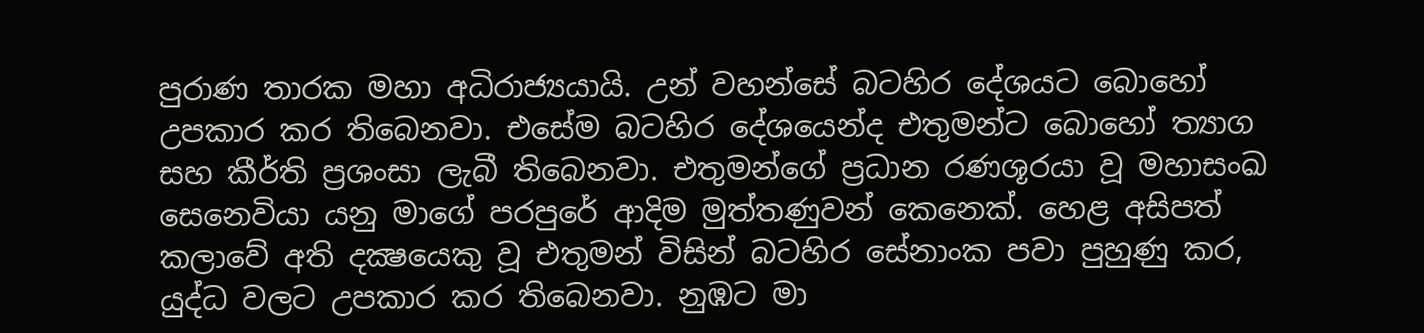පුරාණ තාරක මහා අධිරාජ්‍යයායි. උන් වහන්සේ බටහිර දේශයට බොහෝ උපකාර කර තිබෙනවා. එසේම බටහිර දේශයෙන්ද එතුමන්ට බොහෝ ත්‍යාග සහ කීර්ති ප්‍රශංසා ලැබී තිබෙනවා. එතුමන්ගේ ප්‍රධාන රණශූරයා වූ මහාසංඛ සෙනෙවියා යනු මාගේ පරපුරේ ආදිම මුත්තණුවන් කෙනෙක්. හෙළ අසිපත් කලාවේ අති දක්‍ෂයෙකු වූ එතුමන් විසින් බටහිර සේනාංක පවා පුහුණු කර, යුද්ධ වලට උපකාර කර තිබෙනවා. නුඹට මා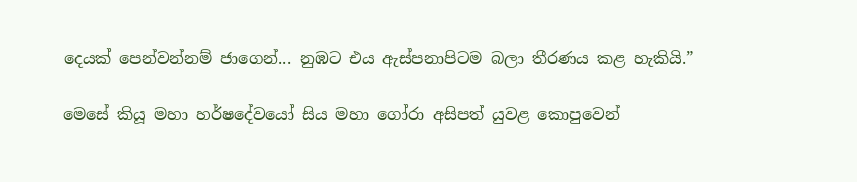දෙයක් පෙන්වන්නම් ජාගෙන්... නුඹට එය ඇස්පනාපිටම බලා තීරණය කළ හැකියි.”

මෙසේ කියූ මහා හර්ෂදේවයෝ සිය මහා ගෝරා අසිපත් යුවළ කොපුවෙන්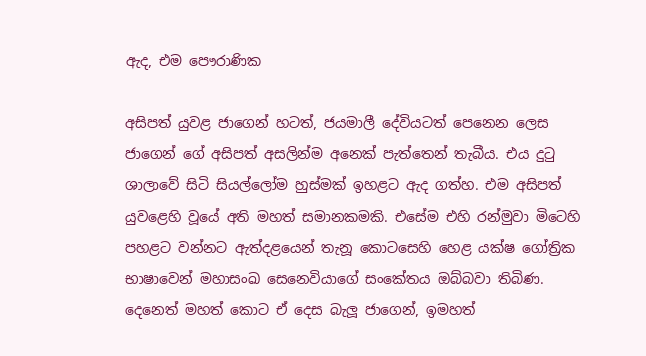ඇද, එම පෞරාණික

අසිපත් යුවළ ජාගෙන් හටත්, ජයමාලී දේවියටත් පෙනෙන ලෙස ජාගෙන් ගේ අසිපත් අසලින්ම අනෙක් පැත්තෙන් තැබීය. එය දුටු ශාලාවේ සිටි සියල්ලෝම හුස්මක් ඉහළට ඇද ගත්හ. එම අසිපත් යුවළෙහි වූයේ අති මහත් සමානකමකි. එසේම එහි රන්මුවා මිටෙහි පහළට වන්නට ඇත්දළයෙන් තැනූ කොටසෙහි හෙළ යක්ෂ ගෝත්‍රික භාෂාවෙන් මහාසංඛ සෙනෙවියාගේ සංකේතය ඔබ්බවා තිබිණ. දෙනෙත් මහත් කොට ඒ දෙස බැලූ ජාගෙන්, ඉමහත්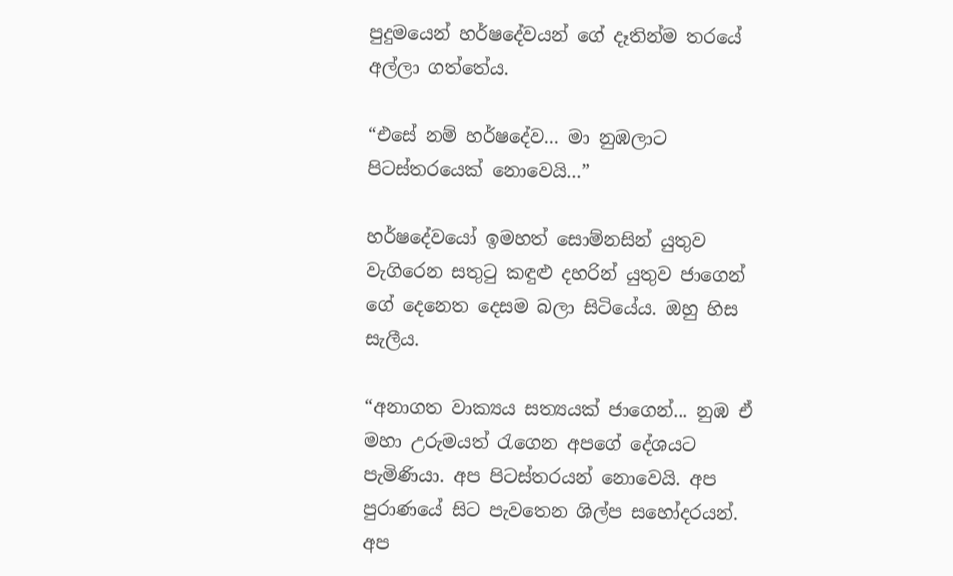පුදුමයෙන් හර්ෂදේවයන් ගේ දෑතින්ම තරයේ අල්ලා ගත්තේය.

“එසේ නම් හර්ෂදේව... මා නුඹලාට පිටස්තරයෙක් නොවෙයි...”

හර්ෂදේවයෝ ඉමහත් සොම්නසින් යුතුව වැගිරෙන සතුටු කඳුළු දහරින් යුතුව ජාගෙන් ගේ දෙනෙත දෙසම බලා සිටියේය. ඔහු හිස සැලීය.

“අනාගත වාක්‍යය සත්‍යයක් ජාගෙන්... නුඹ ඒ මහා උරුමයත් රැගෙන අපගේ දේශයට පැමිණියා. අප පිටස්තරයන් නොවෙයි. අප පුරාණයේ සිට පැවතෙන ශිල්ප සහෝදරයන්. අප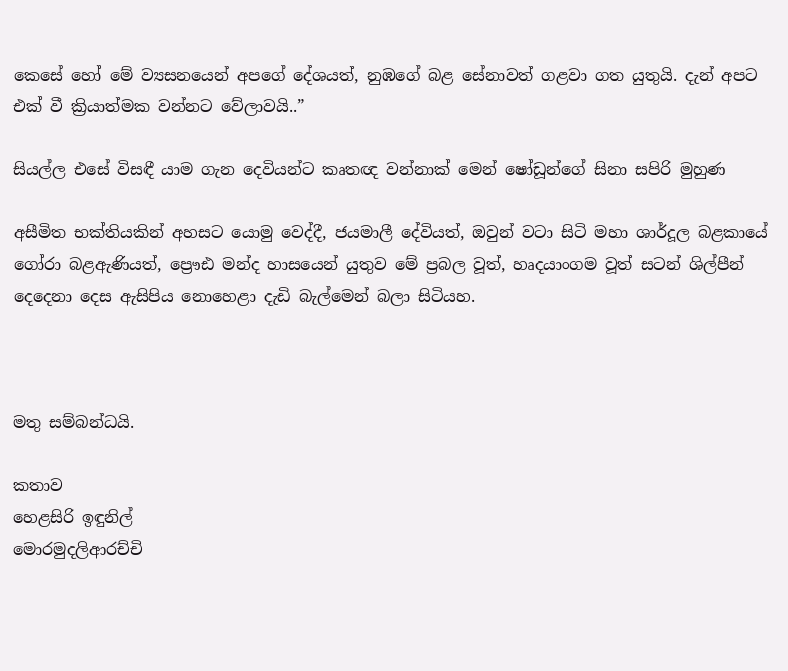කෙසේ හෝ මේ ව්‍යසනයෙන් අපගේ දේශයත්, නුඹගේ බළ සේනාවත් ගළවා ගත යුතුයි. දැන් අපට එක් වී ක්‍රියාත්මක වන්නට වේලාවයි..”

සියල්ල එසේ විසඳී යාම ගැන දෙවියන්ට කෘතඥ වන්නාක් මෙන් ෂෝඩූන්ගේ සිනා සපිරි මුහුණ

අසීමිත භක්තියකින් අහසට යොමු වෙද්දී, ජයමාලී දේවියත්, ඔවුන් වටා සිටි මහා ශාර්දූල බළකායේ ගෝරා බළඇණියත්, ප්‍රෞඪ මන්ද හාසයෙන් යුතුව මේ ප්‍රබල වූත්, හෘදයාංගම වූත් සටන් ශිල්පීන් දෙදෙනා දෙස ඇසිපිය නොහෙළා දැඩි බැල්මෙන් බලා සිටියහ.



මතු සම්බන්ධයි.

කතාව
හෙළසිරි ඉඳුනිල්
මොරමුදලිආරච්චි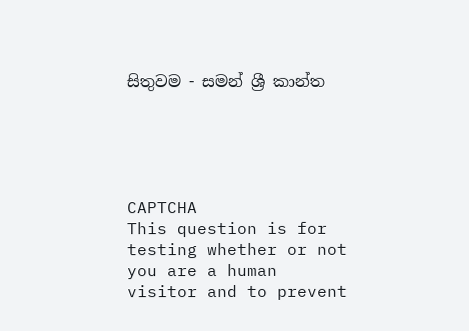සිතුවම - සමන් ශ්‍රී කාන්ත





CAPTCHA
This question is for testing whether or not you are a human visitor and to prevent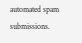automated spam submissions.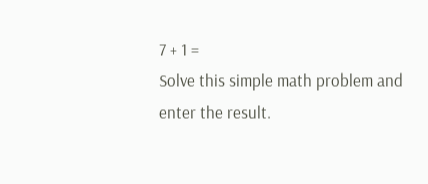7 + 1 =
Solve this simple math problem and enter the result.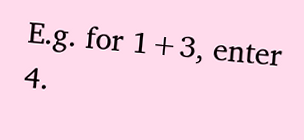E.g. for 1+3, enter 4.